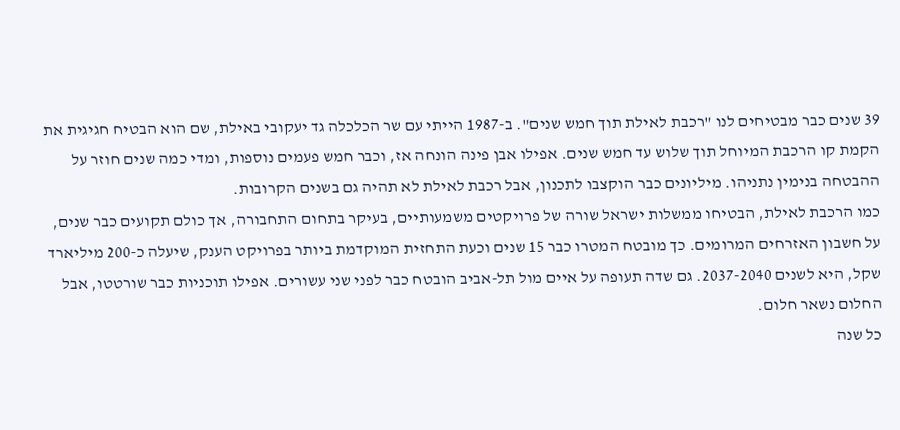39 שנים כבר מבטיחים לנו "רכבת לאילת תוך חמש שנים". ב-1987 הייתי עם שר הכלכלה גד יעקובי באילת, שם הוא הבטיח חגיגית את הקמת קו הרכבת המיוחל תוך שלוש עד חמש שנים. אפילו אבן פינה הונחה אז, וכבר חמש פעמים נוספות, ומדי כמה שנים חוזר על ההבטחה בנימין נתניהו. מיליונים כבר הוקצבו לתכנון, אבל רכבת לאילת לא תהיה גם בשנים הקרובות.
כמו הרכבת לאילת, הבטיחו ממשלות ישראל שורה של פרויקטים משמעותיים, בעיקר בתחום התחבורה, אך כולם תקועים כבר שנים, על חשבון האזרחים המרומים. כך מובטח המטרו כבר 15 שנים וכעת התחזית המוקדמת ביותר בפרויקט הענק, שיעלה כ-200 מיליארד שקל, היא לשנים 2037-2040. גם שדה תעופה על איים מול תל-אביב הובטח כבר לפני שני עשורים. אפילו תוכניות כבר שורטטו, אבל החלום נשאר חלום.
כל שנה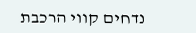נדחים קווי הרכבת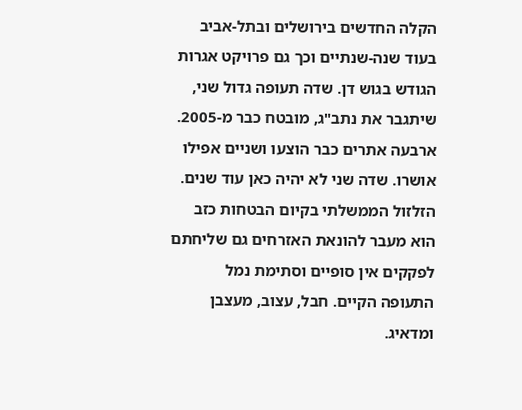הקלה החדשים בירושלים ובתל-אביב בעוד שנה-שנתיים וכך גם פרויקט אגרות הגודש בגוש דן. שדה תעופה גדול שני, שיתגבר את נתב"ג, מובטח כבר מ-2005. ארבעה אתרים כבר הוצעו ושניים אפילו אושרו. שדה שני לא יהיה כאן עוד שנים. הזלזול הממשלתי בקיום הבטחות כזב הוא מעבר להונאת האזרחים גם שליחתם לפקקים אין סופיים וסתימת נמל התעופה הקיים. חבל, עצוב, מעצבן ומדאיג.